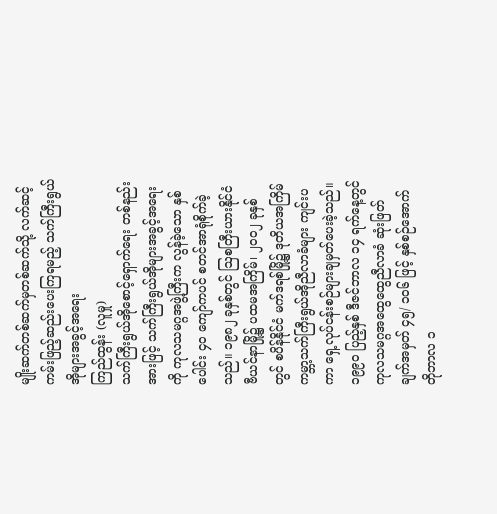မျိုးဆက်တစ်ဆက်မှတစ်ဆက်သို့ လက်ဆင့်ကမ်းဖြည့်ဆည်းပေးကြရမည့် သက်ကြီးရွယ်အိုများအခွင့်အရေး
ကြည်ထွန်း (လူမှု)
သက်ကြီးရွယ်အိုစောင့်ရှောက်ရေး တစ်နည်းအားဖြင့် သက်ကြီးရွယ်အိုများအခွင့်အရေးကို ကုလသမဂ္ဂအဖွဲ့ကြီးက လွန်ခဲ့သော နှစ်ပေါင်း ၄၀ ကျော်ကပင် စတင်အာရုံစိုက်ခဲ့သည်။ ၁၉၈၂ ခုနှစ်တွင် ဩစတြီးယားနိုင်ငံ ဗီယင်နာမြို့၌ ပထမအကြိမ်၊ ၂၀၀၂ ခုနှစ်တွင် စပိန်နိုင်ငံ မက်ဒရစ်မြို့၌ ဒုတိယအကြိမ် ကမ္ဘာ့သက်ကြီးရွယ်အိုညီလာခံများ ကျင်းပကာ ရှေ့လုပ်ငန်းစဉ်များချမှတ်ပေးခဲ့သည်။ ၁၉၉၀ ပြည့်နှစ် ဒီဇင်ဘာလ ၁၄ ရက်နေ့တွင် ကုလသမဂ္ဂအထွေထွေညီလာခံ ဆုံးဖြတ်ချက်အမှတ် ၄၅/ ၁၀၆ ဖြင့် နှစ်စဉ်အောက်တိုဘာလ ၁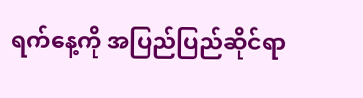ရက်နေ့ကို အပြည်ပြည်ဆိုင်ရာ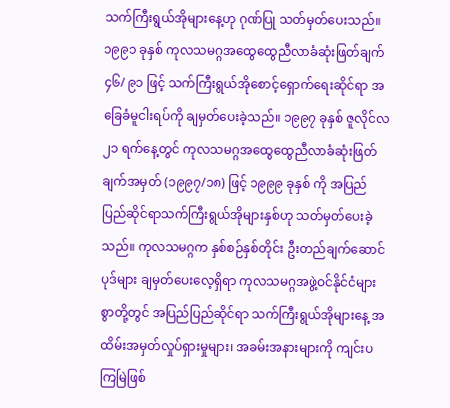သက်ကြီးရွယ်အိုများနေ့ဟု ဂုဏ်ပြု သတ်မှတ်ပေးသည်။ ၁၉၉၁ ခုနှစ် ကုလသမဂ္ဂအထွေထွေညီလာခံဆုံးဖြတ်ချက် ၄၆/ ၉၁ ဖြင့် သက်ကြီးရွယ်အိုစောင့်ရှောက်ရေးဆိုင်ရာ အခြေခံမူငါးရပ်ကို ချမှတ်ပေးခဲ့သည်။ ၁၉၉၇ ခုနှစ် ဇူလိုင်လ ၂၁ ရက်နေ့တွင် ကုလသမဂ္ဂအထွေထွေညီလာခံဆုံးဖြတ်ချက်အမှတ် (၁၉၉၇/၁၈) ဖြင့် ၁၉၉၉ ခုနှစ် ကို အပြည်ပြည်ဆိုင်ရာသက်ကြီးရွယ်အိုများနှစ်ဟု သတ်မှတ်ပေးခဲ့သည်။ ကုလသမဂ္ဂက နှစ်စဉ်နှစ်တိုင်း ဦးတည်ချက်ဆောင်ပုဒ်များ ချမှတ်ပေးလေ့ရှိရာ ကုလသမဂ္ဂအဖွဲ့ဝင်နိုင်ငံများစွာတို့တွင် အပြည်ပြည်ဆိုင်ရာ သက်ကြီးရွယ်အိုများနေ့ အထိမ်းအမှတ်လှုပ်ရှားမှုများ၊ အခမ်းအနားများကို ကျင်းပကြမြဲဖြစ်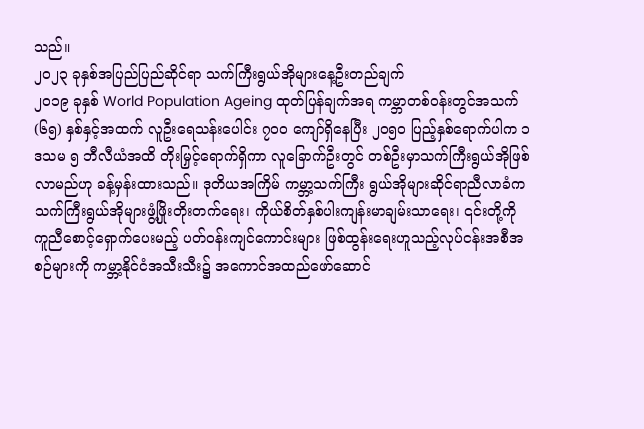သည်။
၂၀၂၃ ခုနှစ်အပြည်ပြည်ဆိုင်ရာ သက်ကြီးရွယ်အိုများနေ့ဦးတည်ချက်
၂၀၁၉ ခုနှစ် World Population Ageing ထုတ်ပြန်ချက်အရ ကမ္ဘာတစ်ဝန်းတွင်အသက် (၆၅) နှစ်နှင့်အထက် လူဦးရေသန်းပေါင်း ၇၀၀ ကျော်ရှိနေပြီး ၂၀၅၀ ပြည့်နှစ်ရောက်ပါက ၁ ဒသမ ၅ ဘီလီယံအထိ တိုးမြှင့်ရောက်ရှိကာ လူခြောက်ဦးတွင် တစ်ဦးမှာသက်ကြီးရွယ်အိုဖြစ်လာမည်ဟု ခန့်မှန်းထားသည်။ ဒုတိယအကြိမ် ကမ္ဘာ့သက်ကြီး ရွယ်အိုများဆိုင်ရာညီလာခံက သက်ကြီးရွယ်အိုများဖွံ့ဖြိုးတိုးတက်ရေး၊ ကိုယ်စိတ်နှစ်ပါးကျန်းမာချမ်းသာရေး၊ ၎င်းတို့ကို ကူညီစောင့်ရှောက်ပေးမည့် ပတ်ဝန်းကျင်ကောင်းများ ဖြစ်ထွန်းရေးဟူသည့်လုပ်ငန်းအစီအစဉ်များကို ကမ္ဘာ့နိုင်ငံအသီးသီး၌ အကောင်အထည်ဖော်ဆောင်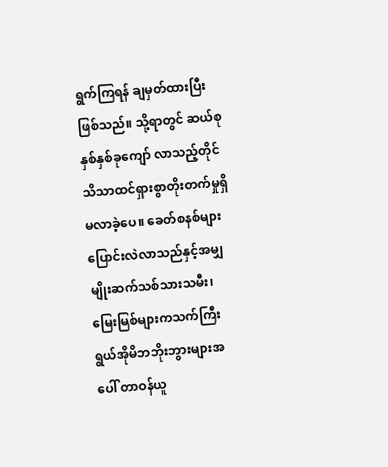ရွက်ကြရန် ချမှတ်ထားပြီးဖြစ်သည်။ သို့ရာတွင် ဆယ်စုနှစ်နှစ်ခုကျော် လာသည့်တိုင် သိသာထင်ရှားစွာတိုးတက်မှုရှိမလာခဲ့ပေ။ ခေတ်စနစ်များ ပြောင်းလဲလာသည်နှင့်အမျှ မျိုးဆက်သစ်သားသမီး၊ မြေးမြစ်များကသက်ကြီး ရွယ်အိုမိဘဘိုးဘွားများအပေါ် တာဝန်ယူ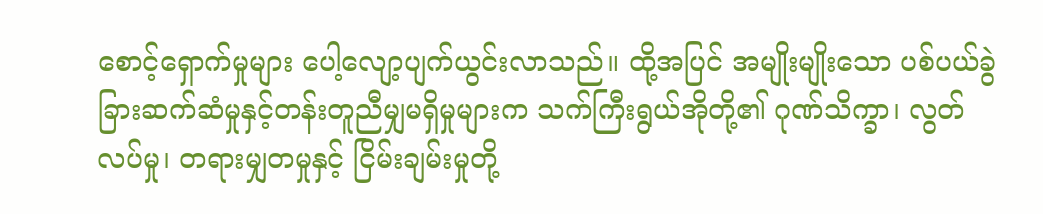စောင့်ရှောက်မှုများ ပေါ့လျော့ပျက်ယွင်းလာသည်။ ထို့အပြင် အမျိုးမျိုးသော ပစ်ပယ်ခွဲခြားဆက်ဆံမှုနှင့်တန်းတူညီမျှမရှိမှုများက သက်ကြီးရွယ်အိုတို့၏ ဂုဏ်သိက္ခာ၊ လွတ်လပ်မှု၊ တရားမျှတမှုနှင့် ငြိမ်းချမ်းမှုတို့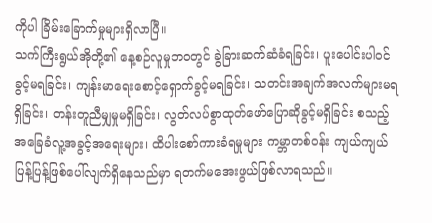ကိုပါ ခြိမ်းခြောက်မှုများရှိလာပြီ။
သက်ကြီးရွယ်အိုတို့၏ နေ့စဉ်လူမှုဘဝတွင် ခွဲခြားဆက်ဆံခံရခြင်း၊ ပူးပေါင်းပါဝင်ခွင့်မရခြင်း၊ ကျန်းမာရေးစောင့်ရှောက်ခွင့်မရခြင်း၊ သတင်းအချက်အလက်များမရရှိခြင်း၊ တန်းတူညီမျှမှုမရှိခြင်း၊ လွတ်လပ်စွာထုတ်ဖော်ပြောဆိုခွင့်မရှိခြင်း စသည့်အခြေခံလူ့အခွင့်အရေးများ၊ ထိပါးစော်ကားခံရမှုများ ကမ္ဘာတစ်ဝန်း ကျယ်ကျယ်ပြန့်ပြန့်ဖြစ်ပေါ်လျက်ရှိနေသည်မှာ ရတက်မအေးဖွယ်ဖြစ်လာရသည်။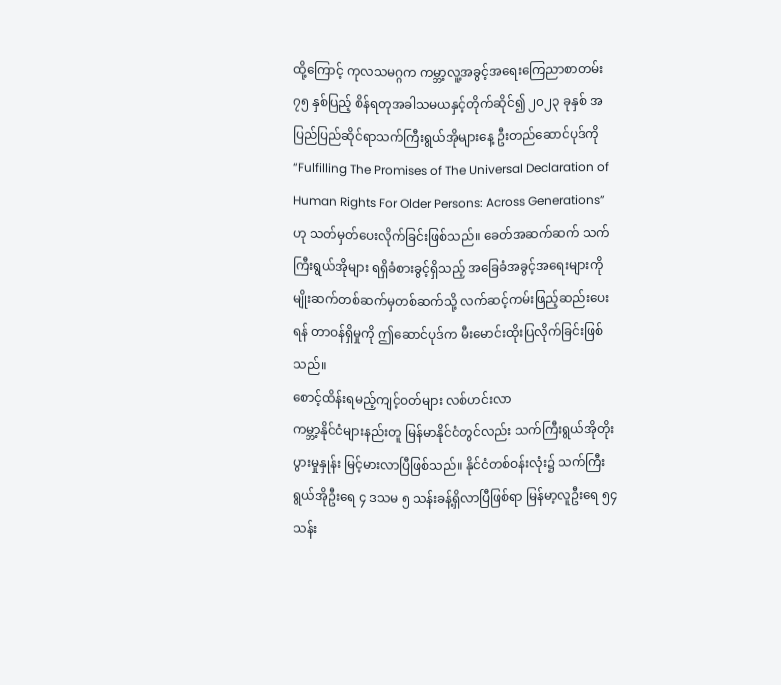ထို့ကြောင့် ကုလသမဂ္ဂက ကမ္ဘာ့လူ့အခွင့်အရေးကြေညာစာတမ်း ၇၅ နှစ်ပြည့် စိန်ရတုအခါသမယနှင့်တိုက်ဆိုင်၍ ၂၀၂၃ ခုနှစ် အပြည်ပြည်ဆိုင်ရာသက်ကြီးရွယ်အိုများနေ့ ဦးတည်ဆောင်ပုဒ်ကို “Fulfilling The Promises of The Universal Declaration of Human Rights For Older Persons: Across Generations”ဟု သတ်မှတ်ပေးလိုက်ခြင်းဖြစ်သည်။ ခေတ်အဆက်ဆက် သက်ကြီးရွယ်အိုများ ရရှိခံစားခွင့်ရှိသည့် အခြေခံအခွင့်အရေးများကို မျိုးဆက်တစ်ဆက်မှတစ်ဆက်သို့ လက်ဆင့်ကမ်းဖြည့်ဆည်းပေးရန် တာဝန်ရှိမှုကို ဤဆောင်ပုဒ်က မီးမောင်းထိုးပြလိုက်ခြင်းဖြစ်သည်။
စောင့်ထိန်းရမည့်ကျင့်ဝတ်များ လစ်ဟင်းလာ
ကမ္ဘာ့နိုင်ငံများနည်းတူ မြန်မာနိုင်ငံတွင်လည်း သက်ကြီးရွယ်အိုတိုးပွားမှုနှုန်း မြင့်မားလာပြီဖြစ်သည်။ နိုင်ငံတစ်ဝန်းလုံး၌ သက်ကြီးရွယ်အိုဦးရေ ၄ ဒသမ ၅ သန်းခန့်ရှိလာပြီဖြစ်ရာ မြန်မာ့လူဦးရေ ၅၄ သန်း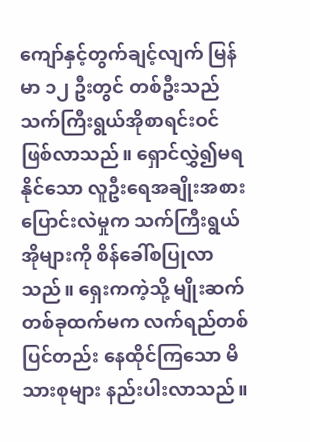ကျော်နှင့်တွက်ချင့်လျက် မြန်မာ ၁၂ ဦးတွင် တစ်ဦးသည် သက်ကြီးရွယ်အိုစာရင်းဝင် ဖြစ်လာသည်။ ရှောင်လွှဲ၍မရနိုင်သော လူဦးရေအချိုးအစားပြောင်းလဲမှုက သက်ကြီးရွယ်အိုများကို စိန်ခေါ်စပြုလာသည်။ ရှေးကကဲ့သို့ မျိုးဆက်တစ်ခုထက်မက လက်ရည်တစ်ပြင်တည်း နေထိုင်ကြသော မိသားစုများ နည်းပါးလာသည်။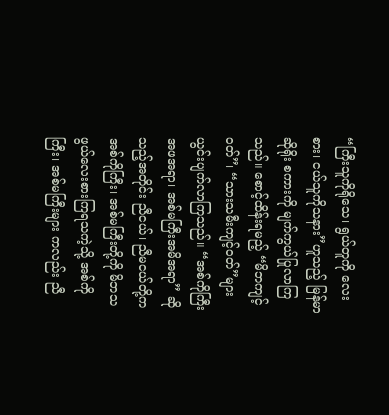“ကြီးသူကိုရိုသေ၊ ရွယ်တူကို လေးစား၊ ငယ်သူကိုသနား”ဟူသည့် မြန်မာဆိုရိုး စကားကို မျက်ကွယ်ပြုလာကြသည်။ စောင့်ထိန်းရမည့် “မိဘကျင့်ဝတ်”၊ “သားသမီးကျင့်ဝတ်”များ ယွင်းပျက်လာကြသည်။ “အစ်ကိုကြီးအဖအရာ၊ အစ်မကြီးအမိအရာ” ဆိုသည့်အတိုင်း ညီငယ်၊ ညီမငယ်တို့က အစ်ကိုကြီး၊ အစ်မကြီးတို့ကို မိဘသဖွယ်လေးစားကြရသကဲ့သို့ အစ်ကိုကြီး၊ အစ်မကြီးများ ကလည်း ညီ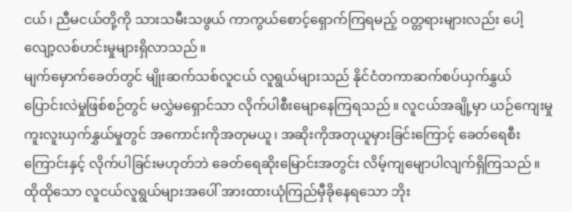ငယ်၊ ညီမငယ်တို့ကို သားသမီးသဖွယ် ကာကွယ်စောင့်ရှောက်ကြရမည့် ဝတ္တရားများလည်း ပေါ့လျော့လစ်ဟင်းမှုများရှိလာသည်။
မျက်မှောက်ခေတ်တွင် မျိုးဆက်သစ်လူငယ် လူရွယ်များသည် နိုင်ငံတကာဆက်စပ်ယှက်နွှယ် ပြောင်းလဲမှုဖြစ်စဉ်တွင် မလွှဲမရှောင်သာ လိုက်ပါစီးမျောနေကြရသည်။ လူငယ်အချို့မှာ ယဉ်ကျေးမှုကူးလူးယှက်နွှယ်မှုတွင် အကောင်းကိုအတုမယူ၊ အဆိုးကိုအတုယူမှားခြင်းကြောင့် ခေတ်ရေစီးကြောင်းနှင့် လိုက်ပါခြင်းမဟုတ်ဘဲ ခေတ်ရေဆိုးမြောင်းအတွင်း လိမ့်ကျမျောပါလျက်ရှိကြသည်။ ထိုထိုသော လူငယ်လူရွယ်များအပေါ် အားထားယုံကြည်မှီခိုနေရသော ဘိုး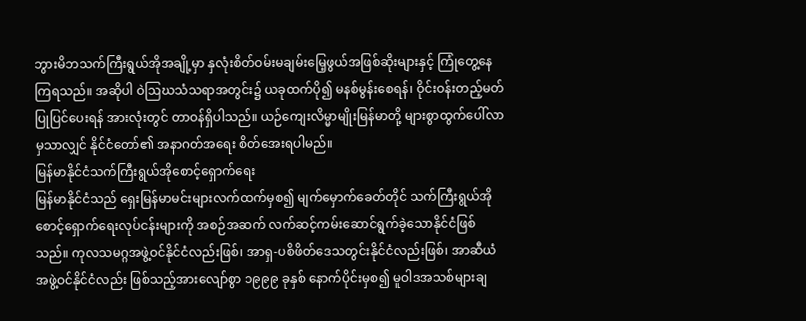ဘွားမိဘသက်ကြီးရွယ်အိုအချို့မှာ နှလုံးစိတ်ဝမ်းမချမ်းမြေ့ဖွယ်အဖြစ်ဆိုးများနှင့် ကြုံတွေ့နေကြရသည်။ အဆိုပါ ဝဲဩဃသံသရာအတွင်း၌ ယခုထက်ပို၍ မနစ်မွန်းစေရန်၊ ဝိုင်းဝန်းတည့်မတ်ပြုပြင်ပေးရန် အားလုံးတွင် တာဝန်ရှိပါသည်။ ယဉ်ကျေးလိမ္မာမျိုးမြန်မာတို့ များစွာထွက်ပေါ်လာမှသာလျှင် နိုင်ငံတော်၏ အနာဂတ်အရေး စိတ်အေးရပါမည်။
မြန်မာနိုင်ငံသက်ကြီးရွယ်အိုစောင့်ရှောက်ရေး
မြန်မာနိုင်ငံသည် ရှေးမြန်မာမင်းများလက်ထက်မှစ၍ မျက်မှောက်ခေတ်တိုင် သက်ကြီးရွယ်အိုစောင့်ရှောက်ရေးလုပ်ငန်းများကို အစဉ်အဆက် လက်ဆင့်ကမ်းဆောင်ရွက်ခဲ့သောနိုင်ငံဖြစ်သည်။ ကုလသမဂ္ဂအဖွဲ့ဝင်နိုင်ငံလည်းဖြစ်၊ အာရှ-ပစိဖိတ်ဒေသတွင်းနိုင်ငံလည်းဖြစ်၊ အာဆီယံအဖွဲ့ဝင်နိုင်ငံလည်း ဖြစ်သည့်အားလျော်စွာ ၁၉၉၉ ခုနှစ် နောက်ပိုင်းမှစ၍ မူဝါဒအသစ်များချ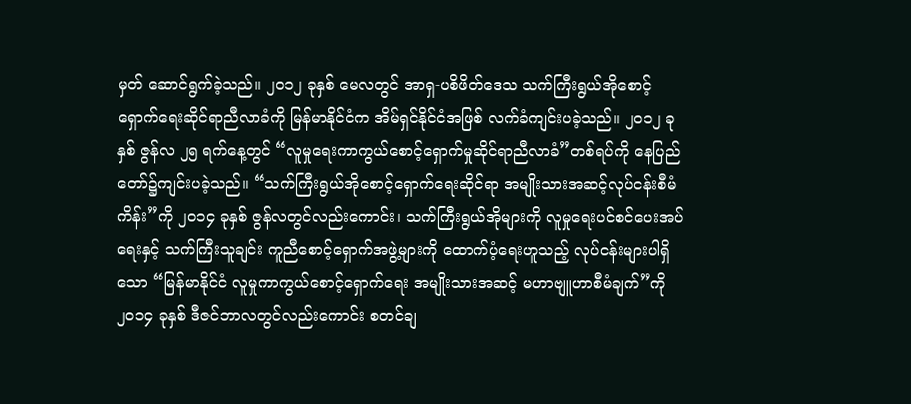မှတ် ဆောင်ရွက်ခဲ့သည်။ ၂၀၁၂ ခုနှစ် မေလတွင် အာရှ-ပစိဖိတ်ဒေသ သက်ကြီးရွယ်အိုစောင့်ရှောက်ရေးဆိုင်ရာညီလာခံကို မြန်မာနိုင်ငံက အိမ်ရှင်နိုင်ငံအဖြစ် လက်ခံကျင်းပခဲ့သည်။ ၂၀၁၂ ခုနှစ် ဇွန်လ ၂၅ ရက်နေ့တွင် “လူမှုရေးကာကွယ်စောင့်ရှောက်မှုဆိုင်ရာညီလာခံ”တစ်ရပ်ကို နေပြည်တော်၌ကျင်းပခဲ့သည်။ “သက်ကြီးရွယ်အိုစောင့်ရှောက်ရေးဆိုင်ရာ အမျိုးသားအဆင့်လုပ်ငန်းစီမံကိန်း”ကို ၂၀၁၄ ခုနှစ် ဇွန်လတွင်လည်းကောင်း၊ သက်ကြီးရွယ်အိုများကို လူမှုရေးပင်စင်ပေးအပ်ရေးနှင့် သက်ကြီးသူချင်း ကူညီစောင့်ရှောက်အဖွဲ့များကို ထောက်ပံ့ရေးဟူသည့် လုပ်ငန်းများပါရှိသော “မြန်မာနိုင်ငံ လူမှုကာကွယ်စောင့်ရှောက်ရေး အမျိုးသားအဆင့် မဟာဗျူဟာစီမံချက်”ကို ၂၀၁၄ ခုနှစ် ဒီဇင်ဘာလတွင်လည်းကောင်း စတင်ချ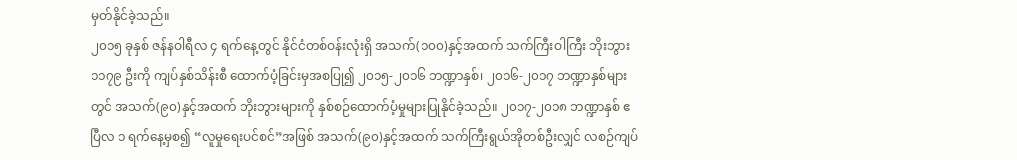မှတ်နိုင်ခဲ့သည်။
၂၀၁၅ ခုနှစ် ဇန်နဝါရီလ ၄ ရက်နေ့တွင် နိုင်ငံတစ်ဝန်းလုံးရှိ အသက်(၁၀၀)နှင့်အထက် သက်ကြီးဝါကြီး ဘိုးဘွား ၁၁၇၉ ဦးကို ကျပ်နှစ်သိန်းစီ ထောက်ပံ့ခြင်းမှအစပြု၍ ၂၀၁၅-၂၀၁၆ ဘဏ္ဍာနှစ်၊ ၂၀၁၆-၂၀၁၇ ဘဏ္ဍာနှစ်များတွင် အသက်(၉၀)နှင့်အထက် ဘိုးဘွားများကို နှစ်စဉ်ထောက်ပံ့မှုများပြုနိုင်ခဲ့သည်။ ၂၀၁၇-၂၀၁၈ ဘဏ္ဍာနှစ် ဧပြီလ ၁ ရက်နေ့မှစ၍ “လူမှုရေးပင်စင်”အဖြစ် အသက်(၉၀)နှင့်အထက် သက်ကြီးရွယ်အိုတစ်ဦးလျှင် လစဉ်ကျပ်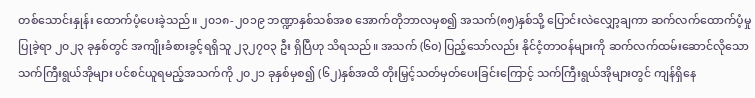တစ်သောင်းနှုန်း ထောက်ပံ့ပေးခဲ့သည်။ ၂၀၁၈-၂၀၁၉ ဘဏ္ဍာနှစ်သစ်အစ အောက်တိုဘာလမှစ၍ အသက်(၈၅)နှစ်သို့ ပြောင်းလဲလျှော့ချကာ ဆက်လက်ထောက်ပံ့မှုပြုခဲ့ရာ ၂၀၂၃ ခုနှစ်တွင် အကျိုးခံစားခွင့်ရရှိသူ ၂၃၂၇၀၃ ဦး ရှိပြီဟု သိရသည်။ အသက် (၆၀) ပြည့်သော်လည်း နိုင်ငံ့တာဝန်များကို ဆက်လက်ထမ်းဆောင်လိုသော သက်ကြီးရွယ်အိုများ ပင်စင်ယူရမည့်အသက်ကို ၂၀၂၁ ခုနှစ်မှစ၍ (၆၂)နှစ်အထိ တိုးမြှင့်သတ်မှတ်ပေးခြင်းကြောင့် သက်ကြီးရွယ်အိုများတွင် ကျန်ရှိနေ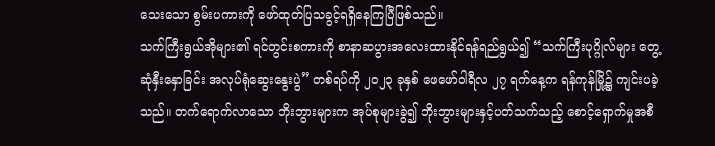သေးသော စွမ်းပကားကို ဖော်ထုတ်ပြသခွင့်ရရှိနေကြပြီဖြစ်သည်။
သက်ကြီးရွယ်အိုများ၏ ရင်တွင်းစကားကို စာနာဆပွားအလေးထားနိုင်ရန်ရည်ရွယ်၍ “သက်ကြီးပုဂ္ဂိုလ်များ တွေ့ဆုံနှီးနှောခြင်း အလုပ်ရုံဆွေးနွေးပွဲ” တစ်ရပ်ကို ၂၀၂၃ ခုနှစ် ဖေဖော်ဝါရီလ ၂၇ ရက်နေ့က ရန်ကုန်မြို့၌ ကျင်းပခဲ့သည်။ တက်ရောက်လာသော ဘိုးဘွားများက အုပ်စုများခွဲ၍ ဘိုးဘွားများနှင့်ပတ်သက်သည့် စောင့်ရှောက်မှုအစီ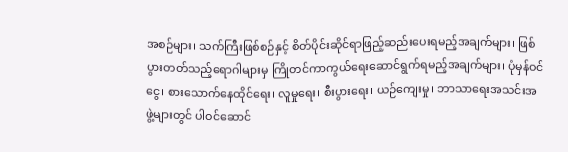အစဉ်များ၊ သက်ကြီးဖြစ်စဉ်နှင့် စိတ်ပိုင်းဆိုင်ရာဖြည့်ဆည်းပေးရမည့်အချက်များ၊ ဖြစ်ပွားတတ်သည့်ရောဂါများမှ ကြိုတင်ကာကွယ်ရေးဆောင်ရွက်ရမည့်အချက်များ၊ ပုံမှန်ဝင်ငွေ၊ စားသောက်နေထိုင်ရေး၊ လူမှုရေး၊ စီးပွားရေး၊ ယဉ်ကျေးမှု၊ ဘာသာရေးအသင်းအဖွဲ့များတွင် ပါဝင်ဆောင်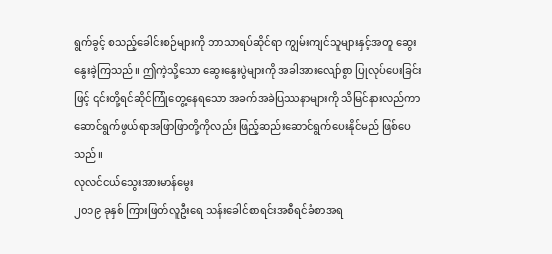ရွက်ခွင့် စသည့်ခေါင်းစဉ်များကို ဘာသာရပ်ဆိုင်ရာ ကျွမ်းကျင်သူများနှင့်အတူ ဆွေးနွေးခဲ့ကြသည်။ ဤကဲ့သို့သော ဆွေးနွေးပွဲများကို အခါအားလျော်စွာ ပြုလုပ်ပေးခြင်းဖြင့် ၎င်းတို့ရင်ဆိုင်ကြုံတွေ့နေရသော အခက်အခဲပြဿနာများကို သိမြင်နားလည်ကာ ဆောင်ရွက်ဖွယ်ရာအဖြာဖြာတို့ကိုလည်း ဖြည့်ဆည်းဆောင်ရွက်ပေးနိုင်မည် ဖြစ်ပေသည်။
လုလင်ငယ်သွေးအားမာန်မွေး
၂၀၁၉ ခုနှစ် ကြားဖြတ်လူဦးရေ သန်းခေါင်စာရင်းအစီရင်ခံစာအရ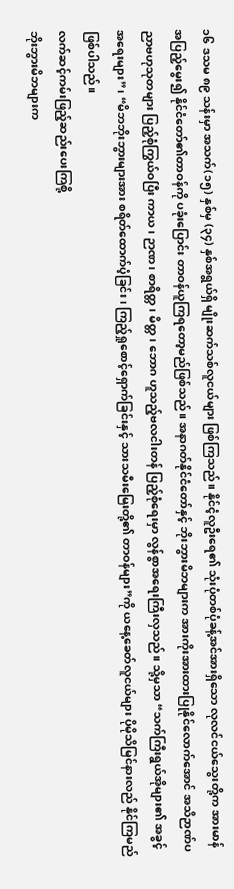၁၆ ဒသမ ၈၉ သန်းမှာ အသက်(၁၅) နှစ်မှ (၃၄) နှစ်အရွယ်ရှိ မျိုးဆက်သစ်လူငယ်များ ဖြစ်ကြသည်။ နိုင်ငံ့လူဦးရေ၏ သုံးပုံတစ်ပုံခန့်အင်အားရှိသော လုလင်ငယ်သွေးတို့က အားမာန်အပြည့်မွေး၍ နိုင်ငံတော်၏တာဝန်ကို ပခုံးပြောင်း တာဝန်ယူကြရတော့မည်ဖြစ်သည်။ အနာဂတ်နိုင်ငံတော်နှင့် ဘိုးဘွားမိဘများက အားကိုးအားထားပြုနိုင်လောက်အောင် အသိဉာဏ်ပညာဗဟုသုတများ ပြည့်စုံကြွယ်ဝပြီး ကာယ၊ ဉာဏ၊ စာရိတ္တ၊ မိတ္တ၊ ဘောဂ ဟူသည့်ဗလငါးတန် ပြည့်စုံရေးမှာ လွန်စွာအရေးကြီးလှသည်။ သို့မှသာ “သက်ကြီးရွယ်အိုများ၏ အခွင့်အရေးများ”၊ “မိဘဘိုးဘွားများအား စရိတ်ထောက်ပံ့ခြင်း၊ ကြည့်ရှုစောင့်ရှောက်ခြင်းနှင့် သားသမီးမြေးတို့၏ တာဝန်များ”ကို ယနေ့ခေတ်လူငယ်များ ပိုမိုသိမြင်နားလည် နိုင်ကြမည်ဖြစ်ပါသည်။
လက်ဆင့်ကမ်းဖြည့်ဆည်းပေးကြစို့
ဘိုးဘွားမိဘများက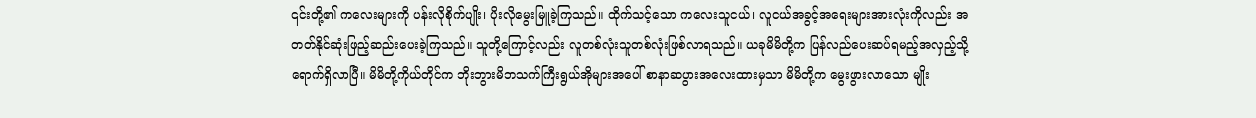၎င်းတို့၏ ကလေးများကို ပန်းလိုစိုက်ပျိုး၊ ပိုးလိုမွေးမြူခဲ့ကြသည်။ ထိုက်သင့်သော ကလေးသူငယ်၊ လူငယ်အခွင့်အရေးများအားလုံးကိုလည်း အတတ်နိုင်ဆုံးဖြည့်ဆည်းပေးခဲ့ကြသည်။ သူတို့ကြောင့်လည်း လူတစ်လုံးသူတစ်လုံးဖြစ်လာရသည်။ ယခုမိမိတို့က ပြန်လည်ပေးဆပ်ရမည့်အလှည့်သို့ ရောက်ရှိလာပြီ။ မိမိတို့ကိုယ်တိုင်က ဘိုးဘွားမိဘသက်ကြီးရွယ်အိုများအပေါ် စာနာဆပွားအလေးထားမှသာ မိမိတို့က မွေးဖွားလာသော မျိုး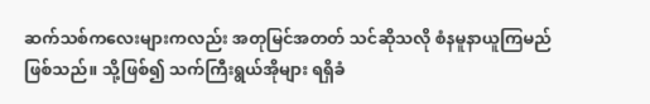ဆက်သစ်ကလေးများကလည်း အတုမြင်အတတ် သင်ဆိုသလို စံနမူနာယူကြမည်ဖြစ်သည်။ သို့ဖြစ်၍ သက်ကြီးရွယ်အိုများ ရရှိခံ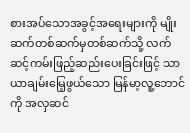စားအပ်သောအခွင့်အရေးများကို မျိုးဆက်တစ်ဆက်မှတစ်ဆက်သို့ လက်ဆင့်ကမ်းဖြည့်ဆည်းပေးခြင်းဖြင့် သာယာချမ်းမြေ့ဖွယ်သော မြန်မာ့လူ့ဘောင်ကို အလှဆင်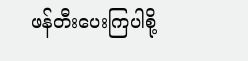ဖန်တီးပေးကြပါစို့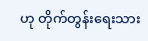ဟု တိုက်တွန်းရေးသား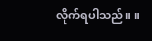လိုက်ရပါသည်။ ။